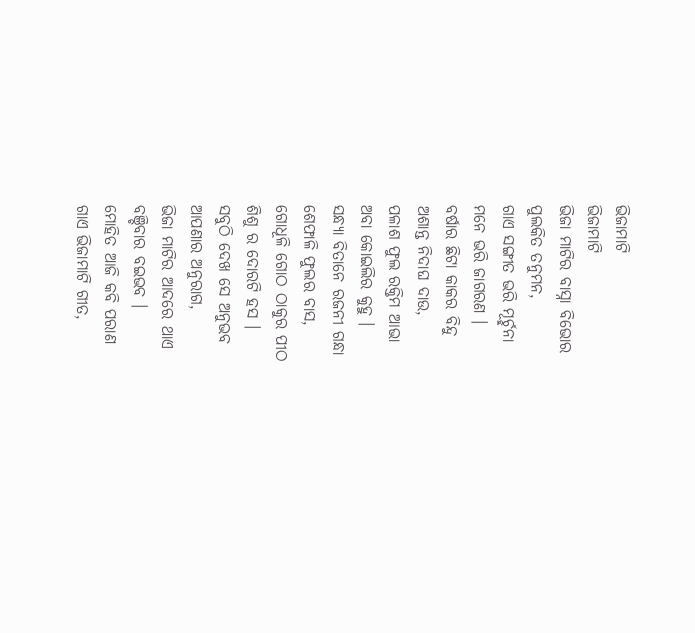ଭିଜାମାଟି
ଭିଜାମାଟି
ଭିଜା ମାଟିର ବାସ୍ନା ବିଭୋର
ପୁଲକିତ ତନୁମନ,
ଗାଏ ସଙ୍ଗୀତ ଭରି ମୂର୍ଚ୍ଛନା
ମନେ ଭରି ଜାଗରଣ ।
ବର୍ଷାର ଛିଟା କାକର ବିନ୍ଦୁ
ଅଶାନ୍ତ ନିଦାଘ ଦାଉ,
ପଳାଶ ଫୁଲ ରକ୍ତିମ ଆଭା
ଅବା କୋଇଲିର କୁହୁ ।
ସନ୍ଧ୍ୟା ବିତାନେ ରଜନୀ ଗନ୍ଧା
ଶେଫାଳି ଫୁଲର ବାସ,
ଗୋଧୂଳି ଗୋଠ ଠାକୁର ପୀଠ
ଶିଶୁ ର ଦୋରଟି ହସ ।
ସବୁଠି ଦେଖ ସେ ଅନୁଭବ
ଆପଣାର ଅନୁରାଗ,
ଭିଜା ମାଟିର ଆଦରେ ଥାଏ
ବଞ୍ଚିବାର ବଇଭବ ।
ମୋହିତ ଆଜି କବି ପରାଣ
ଗାଏ ଭିଜାମାଟି ଗୀତ,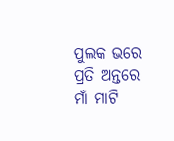ପୁଲକ ଭରେ ପ୍ରତି ଅନ୍ତରେ
ମାଁ ମାଟି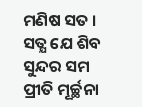ମଣିଷ ସତ ।
ସତ୍ଯ ଯେ ଶିବ ସୁନ୍ଦର ସମ
ପ୍ରୀତି ମୂର୍ଚ୍ଛନା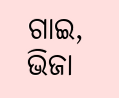ଗାଇ,
ଭିଜା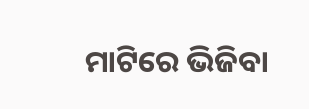ମାଟିରେ ଭିଜିବା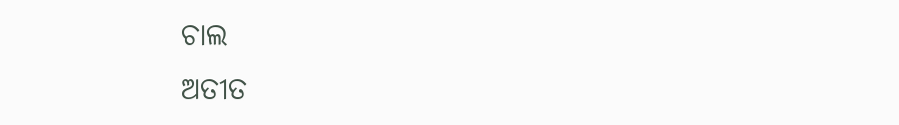ଚାଲ
ଅତୀତ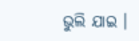ଭୁଲି ଯାଇ ।